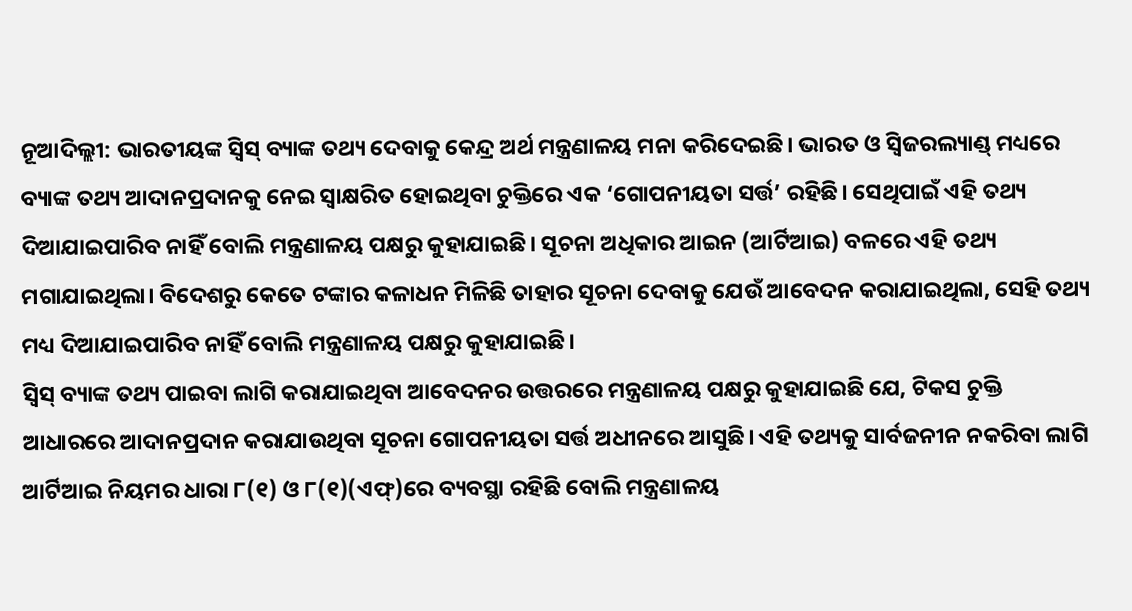ନୂଆଦିଲ୍ଲୀ: ଭାରତୀୟଙ୍କ ସ୍ବିସ୍ ବ୍ୟାଙ୍କ ତଥ୍ୟ ଦେବାକୁ କେନ୍ଦ୍ର ଅର୍ଥ ମନ୍ତ୍ରଣାଳୟ ମନା କରିଦେଇଛି। ଭାରତ ଓ ସ୍ବିଜରଲ୍ୟାଣ୍ଡ୍ ମଧ୍ୟରେ ବ୍ୟାଙ୍କ ତଥ୍ୟ ଆଦାନପ୍ରଦାନକୁ ନେଇ ସ୍ବାକ୍ଷରିତ ହୋଇଥିବା ଚୁକ୍ତିରେ ଏକ ‘ଗୋପନୀୟତା ସର୍ତ୍ତ’ ରହିଛି। ସେଥିପାଇଁ ଏହି ତଥ୍ୟ ଦିଆଯାଇପାରିବ ନାହିଁ ବୋଲି ମନ୍ତ୍ରଣାଳୟ ପକ୍ଷରୁ କୁହାଯାଇଛି। ସୂଚନା ଅଧିକାର ଆଇନ (ଆର୍ଟିଆଇ) ବଳରେ ଏହି ତଥ୍ୟ ମଗାଯାଇଥିଲା। ବିଦେଶରୁ କେତେ ଟଙ୍କାର କଳାଧନ ମିଳିଛି ତାହାର ସୂଚନା ଦେବାକୁ ଯେଉଁ ଆବେଦନ କରାଯାଇଥିଲା, ସେହି ତଥ୍ୟ ମଧ୍ୟ ଦିଆଯାଇପାରିବ ନାହିଁ ବୋଲି ମନ୍ତ୍ରଣାଳୟ ପକ୍ଷରୁ କୁହାଯାଇଛି।
ସ୍ବିସ୍ ବ୍ୟାଙ୍କ ତଥ୍ୟ ପାଇବା ଲାଗି କରାଯାଇଥିବା ଆବେଦନର ଉତ୍ତରରେ ମନ୍ତ୍ରଣାଳୟ ପକ୍ଷରୁ କୁହାଯାଇଛି ଯେ, ଟିକସ ଚୁକ୍ତି ଆଧାରରେ ଆଦାନପ୍ରଦାନ କରାଯାଉଥିବା ସୂଚନା ଗୋପନୀୟତା ସର୍ତ୍ତ ଅଧୀନରେ ଆସୁଛି। ଏହି ତଥ୍ୟକୁ ସାର୍ବଜନୀନ ନକରିବା ଲାଗି ଆର୍ଟିଆଇ ନିୟମର ଧାରା ୮(୧) ଓ ୮(୧)(ଏଫ୍)ରେ ବ୍ୟବସ୍ଥା ରହିଛି ବୋଲି ମନ୍ତ୍ରଣାଳୟ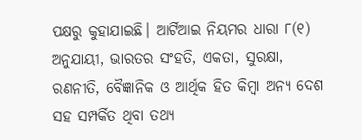ପକ୍ଷରୁ କୁହାଯାଇଛି। ଆର୍ଟିଆଇ ନିୟମର ଧାରା ୮(୧) ଅନୁଯାୟୀ, ଭାରତର ସଂହତି, ଏକତା, ସୁରକ୍ଷା, ରଣନୀତି, ବୈଜ୍ଞାନିକ ଓ ଆର୍ଥିକ ହିତ କିମ୍ବା ଅନ୍ୟ ଦେଶ ସହ ସମ୍ପର୍କିତ ଥିବା ତଥ୍ୟ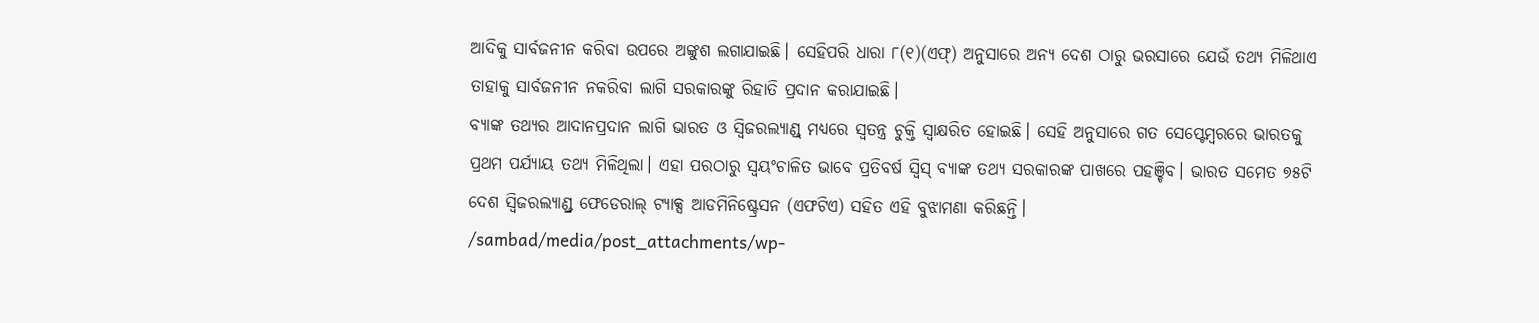ଆଦିକୁ ସାର୍ବଜନୀନ କରିବା ଉପରେ ଅଙ୍କୁଶ ଲଗାଯାଇଛି। ସେହିପରି ଧାରା ୮(୧)(ଏଫ୍) ଅନୁସାରେ ଅନ୍ୟ ଦେଶ ଠାରୁ ଭରସାରେ ଯେଉଁ ତଥ୍ୟ ମିଳିଥାଏ ତାହାକୁ ସାର୍ବଜନୀନ ନକରିବା ଲାଗି ସରକାରଙ୍କୁ ରିହାତି ପ୍ରଦାନ କରାଯାଇଛି।
ବ୍ୟାଙ୍କ ତଥ୍ୟର ଆଦାନପ୍ରଦାନ ଲାଗି ଭାରତ ଓ ସ୍ବିଜରଲ୍ୟାଣ୍ଡ୍ ମଧ୍ୟରେ ସ୍ବତନ୍ତ୍ର ଚୁକ୍ତି ସ୍ବାକ୍ଷରିତ ହୋଇଛି। ସେହି ଅନୁସାରେ ଗତ ସେପ୍ଟେମ୍ବରରେ ଭାରତକୁ ପ୍ରଥମ ପର୍ଯ୍ୟାୟ ତଥ୍ୟ ମିଳିଥିଲା। ଏହା ପରଠାରୁ ସ୍ବୟଂଚାଳିତ ଭାବେ ପ୍ରତିବର୍ଷ ସ୍ବିସ୍ ବ୍ୟାଙ୍କ ତଥ୍ୟ ସରକାରଙ୍କ ପାଖରେ ପହଞ୍ଚିବ। ଭାରତ ସମେତ ୭୫ଟି ଦେଶ ସ୍ବିଜରଲ୍ୟାଣ୍ଡ୍ର ଫେଡେରାଲ୍ ଟ୍ୟାକ୍ସ ଆଡମିନିଷ୍ଟ୍ରେସନ (ଏଫଟିଏ) ସହିତ ଏହି ବୁଝାମଣା କରିଛନ୍ତି।
/sambad/media/post_attachments/wp-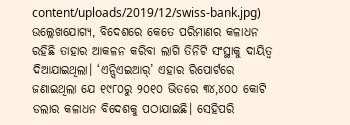content/uploads/2019/12/swiss-bank.jpg)
ଉଲ୍ଲେଖଯୋଗ୍ୟ, ବିଦେଶରେ କେତେ ପରିମାଣର କଳାଧନ ରହିଛି ତାହାର ଆକଳନ କରିବା ଲାଗି ତିନିଟି ସଂସ୍ଥାକୁ ଦାୟିତ୍ବ ଦିଆଯାଇଥିଲା। ‘ଏନ୍ସିଏଇଆର୍’ ଏହାର ରିପୋର୍ଟରେ ଜଣାଇଥିଲା ଯେ ୧୯୮୦ରୁ ୨୦୧୦ ଭିତରେ ୩୪,୪୦୦ କୋଟି ଡଲାର କଳାଧନ ବିଦେଶକୁ ପଠାଯାଇଛି। ସେହିପରି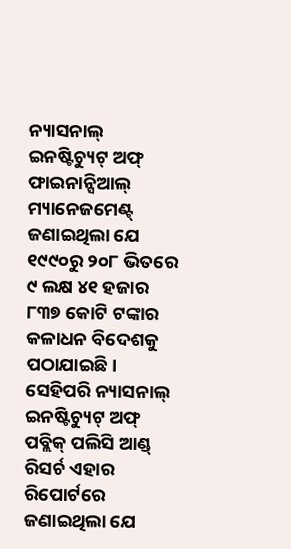ନ୍ୟାସନାଲ୍ ଇନଷ୍ଟିଚ୍ୟୁଟ୍ ଅଫ୍ ଫାଇନାନ୍ସିଆଲ୍ ମ୍ୟାନେଜମେଣ୍ଟ୍ ଜଣାଇଥିଲା ଯେ ୧୯୯୦ରୁ ୨୦୮ ଭିତରେ ୯ ଲକ୍ଷ ୪୧ ହଜାର ୮୩୭ କୋଟି ଟଙ୍କାର କଳାଧନ ବିଦେଶକୁ ପଠାଯାଇଛି। ସେହିପରି ନ୍ୟାସନାଲ୍ ଇନଷ୍ଟିଚ୍ୟୁଟ୍ ଅଫ୍ ପବ୍ଲିକ୍ ପଲିସି ଆଣ୍ଡ୍ ରିସର୍ଚ ଏହାର ରିପୋର୍ଟରେ ଜଣାଇଥିଲା ଯେ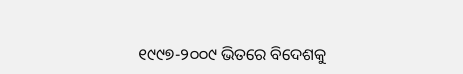୧୯୯୭-୨୦୦୯ ଭିତରେ ବିଦେଶକୁ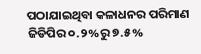ପଠାଯାଇଥିବା କଳାଧନର ପରିମାଣ ଜିଡିପିର ୦.୨%ରୁ ୭.୫%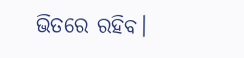ଭିତରେ ରହିବ।